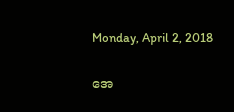Monday, April 2, 2018

အေ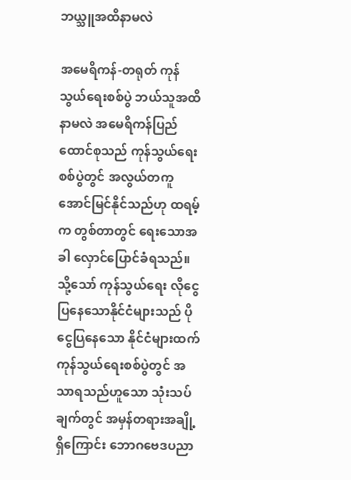ဘယ္သူအထိနာမလဲ

အမေရိကန်-တရုတ် ကုန်သွယ်ရေးစစ်ပွဲ ဘယ်သူအထိနာမလဲ အမေရိကန်ပြည်ထောင်စုသည် ကုန်သွယ်ရေးစစ်ပွဲတွင် အလွယ်တကူ အောင်မြင်နိုင်သည်ဟု ထရမ့်က တွစ်တာတွင် ရေးသောအခါ လှောင်ပြောင်ခံရသည်။ သို့သော် ကုန်သွယ်ရေး လိုငွေပြနေသောနိုင်ငံများသည် ပိုငွေပြနေသော နိုင်ငံများထက် ကုန်သွယ်ရေးစစ်ပွဲတွင် အသာရသည်ဟူသော သုံးသပ်ချက်တွင် အမှန်တရားအချို့ရှိကြောင်း ဘောဂဗေဒပညာ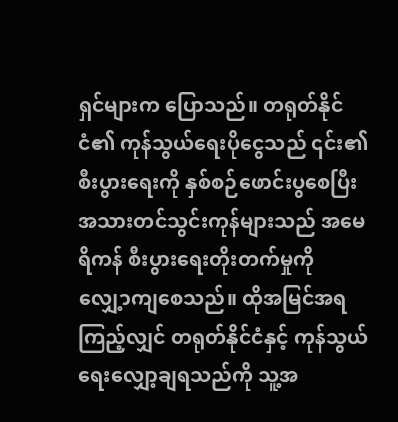ရှင်များက ပြောသည်။ တရုတ်နိုင်ငံ၏ ကုန်သွယ်ရေးပိုငွေသည် ၎င်း၏ စီးပွားရေးကို နှစ်စဉ်ဖောင်းပွစေပြီး အသားတင်သွင်းကုန်များသည် အမေရိကန် စီးပွားရေးတိုးတက်မှုကို လျှေ့ာကျစေသည်။ ထိုအမြင်အရကြည့်လျှင် တရုတ်နိုင်ငံနှင့် ကုန်သွယ်ရေးလျှော့ချရသည်ကို သူ့အ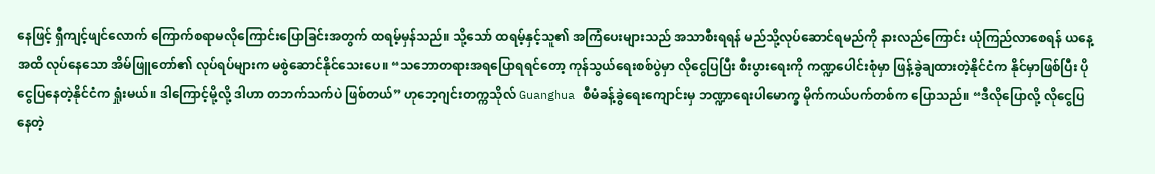နေဖြင့် ရှီကျင့်ဖျင်လောက် ကြောက်စရာမလိုကြောင်းပြောခြင်းအတွက် ထရမ့်မှန်သည်။ သို့သော် ထရမ့်နှင့်သူ၏ အကြံပေးများသည် အသာစီးရရန် မည်သို့လုပ်ဆောင်ရမည်ကို နားလည်ကြောင်း ယုံကြည်လာစေရန် ယနေ့အထိ လုပ်နေသော အိမ်ဖြူတော်၏ လုပ်ရပ်များက မစွဲဆောင်နိုင်သေးပေ။ “သဘောတရားအရပြောရရင်တော့ ကုန်သွယ်ရေးစစ်ပွဲမှာ လိုငွေပြပြီး စီးပွားရေးကို ကဏ္ဍပေါင်းစုံမှာ ဖြန့်ခွဲချထားတဲ့နိုင်ငံက နိုင်မှာဖြစ်ပြီး ပိုငွေပြနေတဲ့နိုင်ငံက ရှုံးမယ်။ ဒါကြောင့်မို့လို့ ဒါဟာ တဘက်သက်ပဲ ဖြစ်တယ်” ဟုဘေ့ဂျင်းတက္ကသိုလ် Guanghua စီမံခန့်ခွဲရေးကျောင်းမှ ဘဏ္ဍာရေးပါမောက္ခ မိုက်ကယ်ပက်တစ်က ပြောသည်။ “ဒီလိုပြောလို့ လိုငွေပြနေတဲ့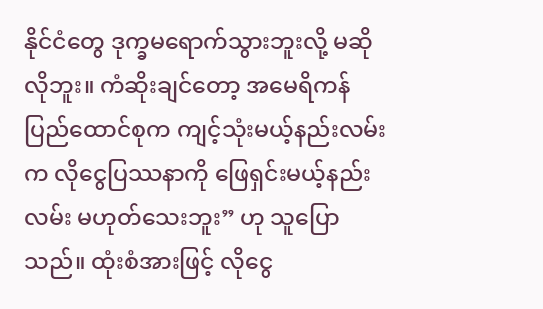နိုင်ငံတွေ ဒုက္ခမရောက်သွားဘူးလို့ မဆိုလိုဘူး။ ကံဆိုးချင်တော့ အမေရိကန်ပြည်ထောင်စုက ကျင့်သုံးမယ့်နည်းလမ်းက လိုငွေပြဿနာကို ဖြေရှင်းမယ့်နည်းလမ်း မဟုတ်သေးဘူး” ဟု သူပြောသည်။ ထုံးစံအားဖြင့် လိုငွေ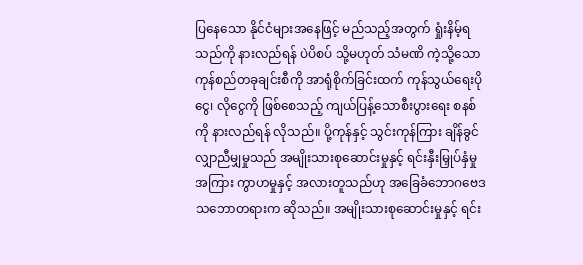ပြနေသော နိုင်ငံများအနေဖြင့် မည်သည့်အတွက် ရှုံးနိမ့်ရသည်ကို နားလည်ရန် ပဲပိစပ် သို့မဟုတ် သံမဏိ ကဲ့သို့သော ကုန်စည်တခုချင်းစီကို အာရုံစိုက်ခြင်းထက် ကုန်သွယ်ရေးပိုငွေ၊ လိုငွေကို ဖြစ်စေသည့် ကျယ်ပြန့်သောစီးပွားရေး စနစ်ကို နားလည်ရန် လိုသည်။ ပို့ကုန်နှင့် သွင်းကုန်ကြား ချိန်ခွင်လျှာညီမျှမှုသည် အမျိုးသားစုဆောင်းမှုနှင့် ရင်းနှီးမြှုပ်နှံမှုအကြား ကွာဟမှုနှင့် အလားတူသည်ဟု အခြေခံဘောဂဗေဒ သဘောတရားက ဆိုသည်။ အမျိုးသားစုဆောင်းမှုနှင့် ရင်း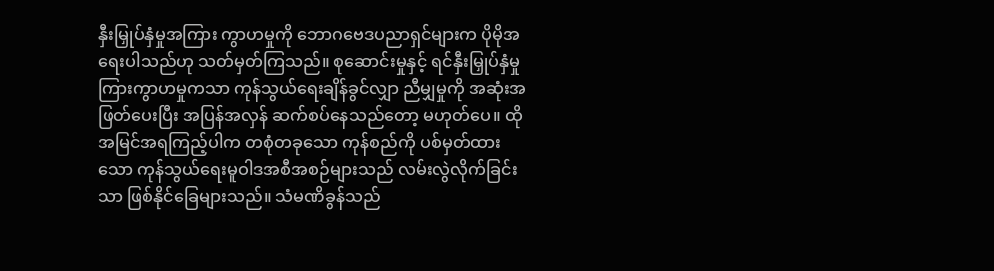နှီးမြှုပ်နှံမှုအကြား ကွာဟမှုကို ဘောဂဗေဒပညာရှင်များက ပိုမိုအရေးပါသည်ဟု သတ်မှတ်ကြသည်။ စုဆောင်းမှုနှင့် ရင်နှီးမြှုပ်နှံမှုကြားကွာဟမှုကသာ ကုန်သွယ်ရေးချိန်ခွင်လျှာ ညီမျှမှုကို အဆုံးအဖြတ်ပေးပြီး အပြန်အလှန် ဆက်စပ်နေသည်တော့ မဟုတ်ပေ။ ထိုအမြင်အရကြည့်ပါက တစုံတခုသော ကုန်စည်ကို ပစ်မှတ်ထားသော ကုန်သွယ်ရေးမူဝါဒအစီအစဉ်များသည် လမ်းလွဲလိုက်ခြင်းသာ ဖြစ်နိုင်ခြေများသည်။ သံမဏိခွန်သည်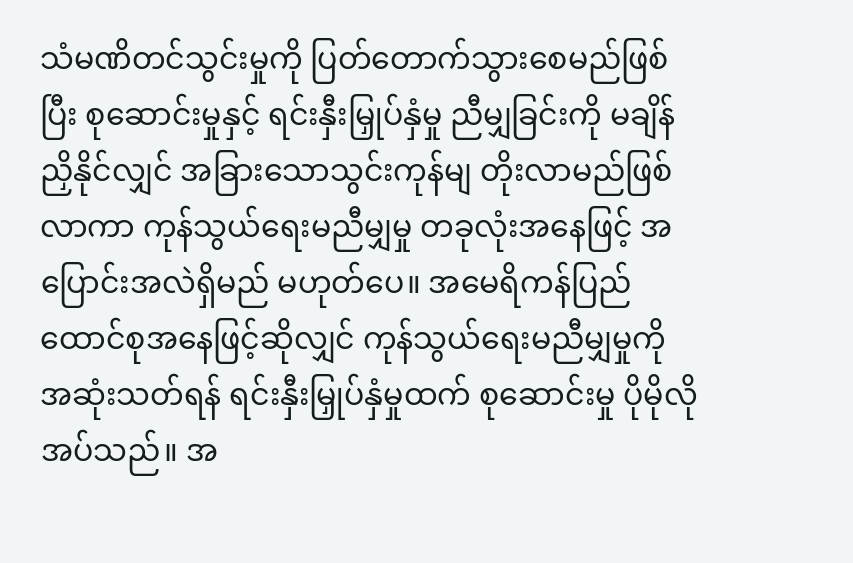သံမဏိတင်သွင်းမှုကို ပြတ်တောက်သွားစေမည်ဖြစ်ပြီး စုဆောင်းမှုနှင့် ရင်းနှီးမြှုပ်နှံမှု ညီမျှခြင်းကို မချိန်ညှိနိုင်လျှင် အခြားသောသွင်းကုန်မျ တိုးလာမည်ဖြစ်လာကာ ကုန်သွယ်ရေးမညီမျှမှု တခုလုံးအနေဖြင့် အပြောင်းအလဲရှိမည် မဟုတ်ပေ။ အမေရိကန်ပြည်ထောင်စုအနေဖြင့်ဆိုလျှင် ကုန်သွယ်ရေးမညီမျှမှုကို အဆုံးသတ်ရန် ရင်းနှီးမြှုပ်နှံမှုထက် စုဆောင်းမှု ပိုမိုလိုအပ်သည်။ အ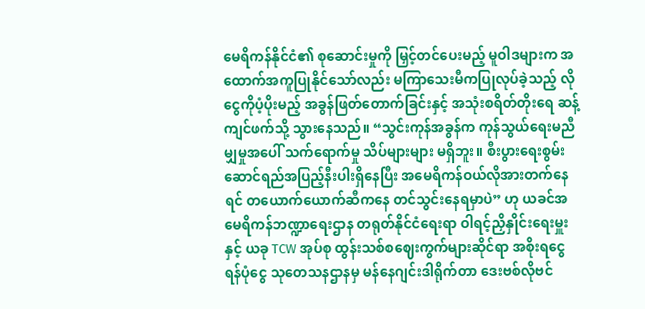မေရိကန်နိုင်ငံ၏ စုဆောင်းမှုကို မြှင့်တင်ပေးမည့် မူဝါဒများက အထောက်အကူပြုနိုင်သော်လည်း မကြာသေးမီကပြုလုပ်ခဲ့သည့် လိုငွေကိုပံ့ပိုးမည့် အခွန်ဖြတ်တောက်ခြင်းနှင့် အသုံးစရိတ်တိုးရေ ဆန့်ကျင်ဖက်သို့ သွားနေသည်။ “သွင်းကုန်အခွန်က ကုန်သွယ်ရေးမညီမျှမှုအပေါ် သက်ရောက်မှု သိပ်များများ မရှိဘူး။ စီးပွားရေးစွမ်းဆောင်ရည်အပြည့်နီးပါးရှိနေပြီး အမေရိကန်ဝယ်လိုအားတက်နေရင် တယောက်ယောက်ဆီကနေ တင်သွင်းနေရမှာပဲ” ဟု ယခင်အမေရိကန်ဘဏ္ဍာရေးဌာန တရုတ်နိုင်ငံရေးရာ ဝါရင့်ညှိနှိုင်းရေးမှူးနှင့် ယခု TCW အုပ်စု ထွန်းသစ်စဈေးကွက်များဆိုင်ရာ အစိုးရငွေရန်ပုံငွေ သုတေသနဌာနမှ မန်နေဂျင်းဒါရိုက်တာ ဒေးဗစ်လိုဗင်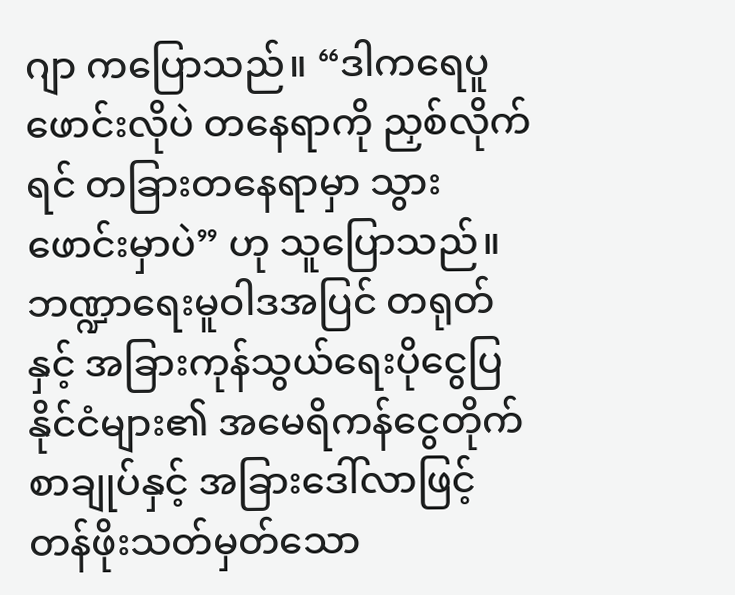ဂျာ ကပြောသည်။ “ဒါကရေပူဖောင်းလိုပဲ တနေရာကို ညှစ်လိုက်ရင် တခြားတနေရာမှာ သွားဖောင်းမှာပဲ” ဟု သူပြောသည်။ ဘဏ္ဍာရေးမူဝါဒအပြင် တရုတ်နှင့် အခြားကုန်သွယ်ရေးပိုငွေပြနိုင်ငံများ၏ အမေရိကန်ငွေတိုက်စာချုပ်နှင့် အခြားဒေါ်လာဖြင့် တန်ဖိုးသတ်မှတ်သော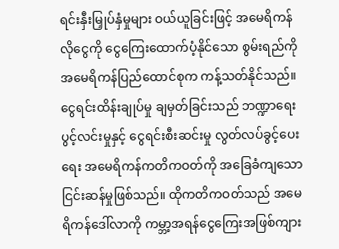ရင်းနှီးမြှုပ်နှံမှုများ ဝယ်ယူခြင်းဖြင့် အမေရိကန်လိုငွေကို ငွေကြေးထောက်ပံ့နိုင်သော စွမ်းရည်ကို အမေရိကန်ပြည်ထောင်စုက ကန့်သတ်နိုင်သည်။ ငွေရင်းထိန်းချုပ်မှု ချမှတ်ခြင်းသည် ဘဏ္ဍာရေးပွင့်လင်းမှုနှင့် ငွေရင်းစီးဆင်းမှု လွတ်လပ်ခွင့်ပေးရေး အမေရိကန်ကတိကဝတ်ကို အခြေခံကျသော ငြင်းဆန်မှုဖြစ်သည်။ ထိုကတိကဝတ်သည် အမေရိကန်ဒေါ်လာကို ကမ္ဘာ့အရန်ငွေကြေးအဖြစ်ကျား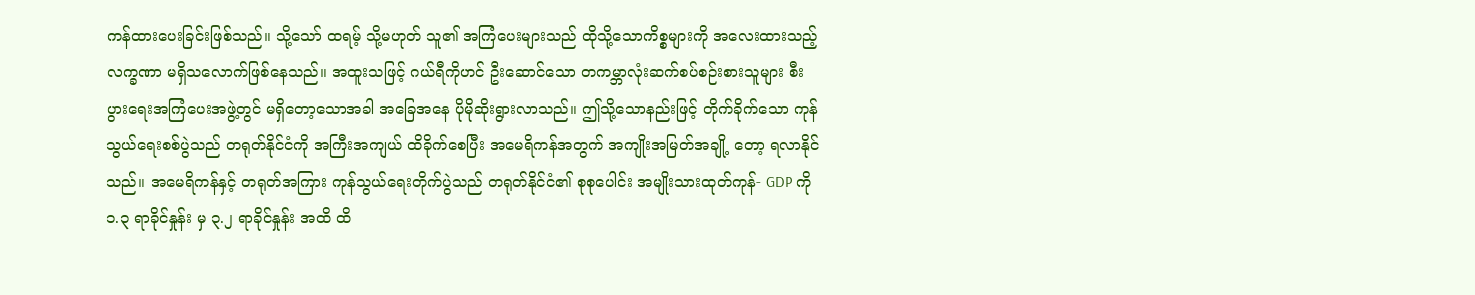ကန်ထားပေးခြင်းဖြစ်သည်။ သို့သော် ထရမ့် သို့မဟုတ် သူ၏ အကြံပေးများသည် ထိုသို့သောကိစ္စများကို အလေးထားသည့် လက္ခဏာ မရှိသလောက်ဖြစ်နေသည်။ အထူးသဖြင့် ဂယ်ရီကိုဟင် ဦးဆောင်သော တကမ္ဘာလုံးဆက်စပ်စဉ်းစားသူများ စီးပွားရေးအကြံပေးအဖွဲ့တွင် မရှိတော့သောအခါ အခြေအနေ ပိုမိုဆိုးရွားလာသည်။ ဤသို့သောနည်းဖြင့် တိုက်ခိုက်သော ကုန်သွယ်ရေးစစ်ပွဲသည် တရုတ်နိုင်ငံကို အကြီးအကျယ် ထိခိုက်စေပြီး အမေရိကန်အတွက် အကျိုးအမြတ်အချို့ တော့ ရလာနိုင်သည်။ အမေရိကန်နှင့် တရုတ်အကြား ကုန်သွယ်ရေးတိုက်ပွဲသည် တရုတ်နိုင်ငံ၏ စုစုပေါင်း အမျိုးသားထုတ်ကုန်- GDP ကို ၁.၃ ရာခိုင်နှုန်း မှ ၃.၂ ရာခိုင်နှုန်း အထိ ထိ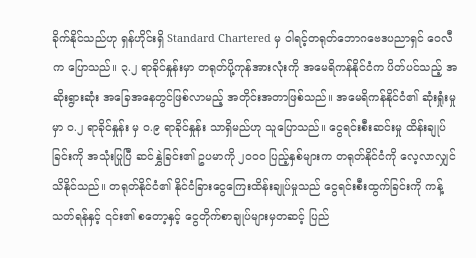ခိုက်နိုင်သည်ဟု ရှန်ဟိုင်းရှိ Standard Chartered မှ ဝါရင့်တရုတ်ဘောဂဗေဒပညာရှင် ဝေလီက ပြောသည်။ ၃.၂ ရာခိုင်နှုန်းမှာ တရုတ်ပို့ကုန်အားလုံးကို အမေရိကန်နိုင်ငံက ပိတ်ပင်သည့် အဆိုးရွားဆုံး အခြေအနေတွင်ဖြစ်လာမည့် အတိုင်းအတာဖြစ်သည်။ အမေရိကန်နိုင်ငံ၏ ဆုံးရှုံးမှုမှာ ဝ.၂ ရာခိုင်နှုန်း မှ ဝ.၉ ရာခိုင်နှုန်း သာရှိမည်ဟု သူပြောသည်။ ငွေရင်းစီးဆင်းမှု ထိန်းချုပ်ခြင်းကို အသုံးပြုပြီ ဆင်နွှဲခြင်း၏ ဥပမာကို ၂၀၀၀ ပြည့်နှစ်များက တရုတ်နိုင်ငံကို လေ့လာလျှင် သိနိုင်သည်။ တရုတ်နိုင်ငံ၏ နိုင်ငံခြားငွေကြေးထိန်းချုပ်မှုသည် ငွေရင်းစီးထွက်ခြင်းကို ကန့်သတ်ရန်နှင့် ၎င်း၏ စတော့နှင့် ငွေတိုက်စာချုပ်များမှတဆင့် ပြည်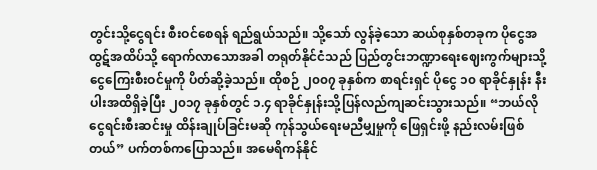တွင်းသို့ငွေရင်း စီးဝင်စေရန် ရည်ရွယ်သည်။ သို့သော် လွန်ခဲ့သော ဆယ်စုနှစ်တခုက ပိုငွေအထွဋ်အထိပ်သို့ ရောက်လာသောအခါ တရုတ်နိုင်ငံသည် ပြည်တွင်းဘဏ္ဍာရေးဈေးကွက်များသို့ ငွေကြေးစီးဝင်မှုကို ပိတ်ဆို့ခဲ့သည်။ ထိုစဉ် ၂၀၀၇ ခုနှစ်က စာရင်းရှင် ပိုငွေ ၁၀ ရာခိုင်နှုန်း နီးပါးအထိရှိခဲ့ပြီး ၂၀၁၇ ခုနှစ်တွင် ၁.၄ ရာခိုင်နှုန်းသို့ပြန်လည်ကျဆင်းသွားသည်။ “ဘယ်လို ငွေရင်းစီးဆင်းမှု ထိန်းချုပ်ခြင်းမဆို ကုန်သွယ်ရေးမညီမျှမှုကို ဖြေရှင်းဖို့ နည်းလမ်းဖြစ်တယ်” ပက်တစ်ကပြောသည်။ အမေရိကန်နိုင်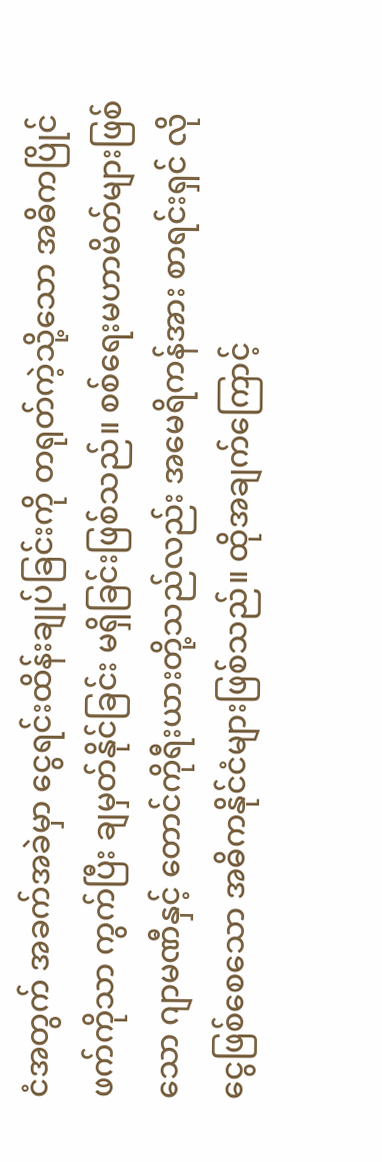ငံအတွက် အခက်အခဲမှာ ငွေရင်းထိန်းချုပ်ခြင်းကို တရုတ်ကဲ့သို့သော အဓိကပြိုင်ဖက်ကိုသာ ကွက်ပြီး ချမှတ်နိုင်ခြင်း မရှိခြင်းဖြစ်သည်။ စစ်ရေးမဟာမိတ်များဖြစ်သော ဂျာမဏီနှင့် တောင်ကိုရီးယားတို့သည်လည်း အမေရိကန်အား စာရင်းရှင် လိုငွေဖြစ်စေသော အဓိကနိုင်ငံများဖြစ်သည်။ ထိုအချက်ကြောင့်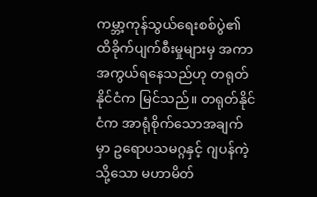ကမ္ဘာ့ကုန်သွယ်ရေးစစ်ပွဲ၏ ထိခိုက်ပျက်စီးမှုများမှ အကာအကွယ်ရနေသည်ဟု တရုတ်နိုင်ငံက မြင်သည်။ တရုတ်နိုင်ငံက အာရုံစိုက်သောအချက်မှာ ဥရောပသမဂ္ဂနှင့် ဂျပန်ကဲ့သို့သော မဟာမိတ်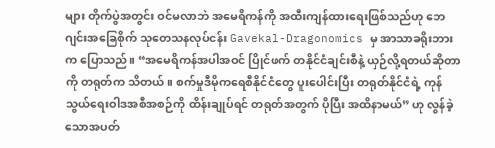များ တိုက်ပွဲအတွင်း ဝင်မလာဘဲ အမေရိကန်ကို အထီးကျန်ထားရေးဖြစ်သည်ဟု ဘေဂျင်းအခြေစိုက် သုတေသနလုပ်ငန်း Gavekal-Dragonomics မှ အာသာခရိုးဘား က ပြောသည်။ “အမေရိကန်အပါအဝင် ပြိုင်ဖက် တနိုင်ငံချင်းစီနဲ့ ယှဉ်လို့ရတယ်ဆိုတာကို တရုတ်က သိတယ်။ စက်မှုဒီမိုကရေစီနိုင်ငံတွေ ပူးပေါင်းပြီး တရုတ်နိုင်ငံရဲ့ ကုန်သွယ်ရေးဝါဒအစီအစဉ်ကို ထိန်းချုပ်ရင် တရုတ်အတွက် ပိုပြီး အထိနာမယ်” ဟု လွန်ခဲ့သောအပတ်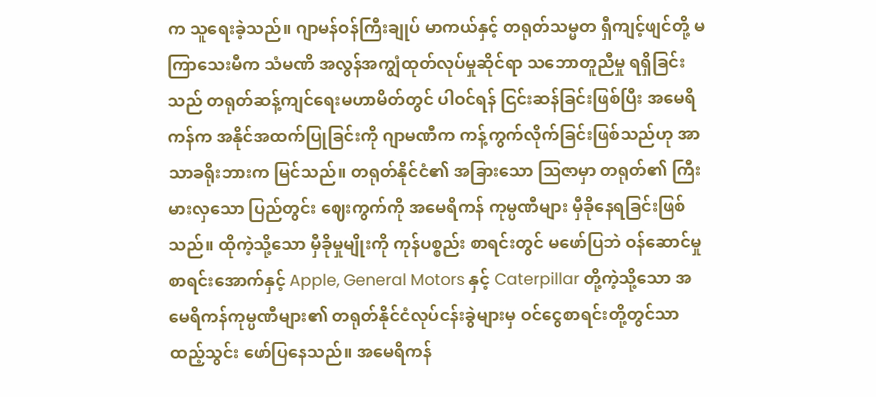က သူရေးခဲ့သည်။ ဂျာမန်ဝန်ကြီးချုပ် မာကယ်နှင့် တရုတ်သမ္မတ ရှီကျင့်ဖျင်တို့ မကြာသေးမီက သံမဏိ အလွန်အကျွံထုတ်လုပ်မှုဆိုင်ရာ သဘောတူညီမှု ရရှိခြင်းသည် တရုတ်ဆန့်ကျင်ရေးမဟာမိတ်တွင် ပါဝင်ရန် ငြင်းဆန်ခြင်းဖြစ်ပြီး အမေရိကန်က အနိုင်အထက်ပြုခြင်းကို ဂျာမဏီက ကန့်ကွက်လိုက်ခြင်းဖြစ်သည်ဟု အာသာခရိုးဘားက မြင်သည်။ တရုတ်နိုင်ငံ၏ အခြားသော ဩဇာမှာ တရုတ်၏ ကြီးမားလှသော ပြည်တွင်း ဈေးကွက်ကို အမေရိကန် ကုမ္ပဏီများ မှီခိုနေရခြင်းဖြစ်သည်။ ထိုကဲ့သို့သော မှီခိုမှုမျိုးကို ကုန်ပစ္စည်း စာရင်းတွင် မဖော်ပြဘဲ ဝန်ဆောင်မှု စာရင်းအောက်နှင့် Apple, General Motors နှင့် Caterpillar တို့ကဲ့သို့သော အမေရိကန်ကုမ္ပဏီများ၏ တရုတ်နိုင်ငံလုပ်ငန်းခွဲများမှ ဝင်ငွေစာရင်းတို့တွင်သာ ထည့်သွင်း ဖော်ပြနေသည်။ အမေရိကန်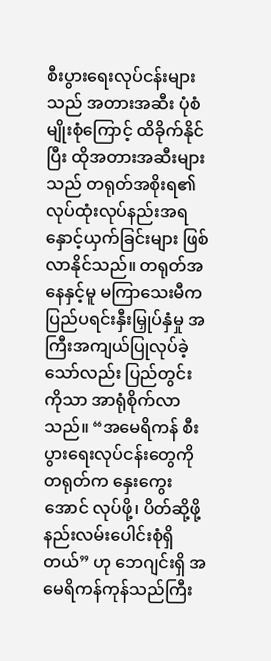စီးပွားရေးလုပ်ငန်းများသည် အတားအဆီး ပုံစံမျိုးစုံကြောင့် ထိခိုက်နိုင်ပြီး ထိုအတားအဆီးများသည် တရုတ်အစိုးရ၏ လုပ်ထုံးလုပ်နည်းအရ နှောင့်ယှက်ခြင်းများ ဖြစ်လာနိုင်သည်။ တရုတ်အနေနှင့်မူ မကြာသေးမီက ပြည်ပရင်းနှီးမြှုပ်နှံမှု အကြီးအကျယ်ပြုလုပ်ခဲ့သော်လည်း ပြည်တွင်းကိုသာ အာရုံစိုက်လာသည်။ “အမေရိကန် စီးပွားရေးလုပ်ငန်းတွေကို တရုတ်က နှေးကွေးအောင် လုပ်ဖို့၊ ပိတ်ဆို့ဖို့ နည်းလမ်းပေါင်းစုံရှိတယ်” ဟု ဘေဂျင်းရှိ အမေရိကန်ကုန်သည်ကြီး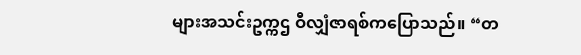များအသင်းဥက္ကဌ ဝီလျှံဇာရစ်ကပြောသည်။ “တ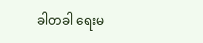ခါတခါ ရေးမ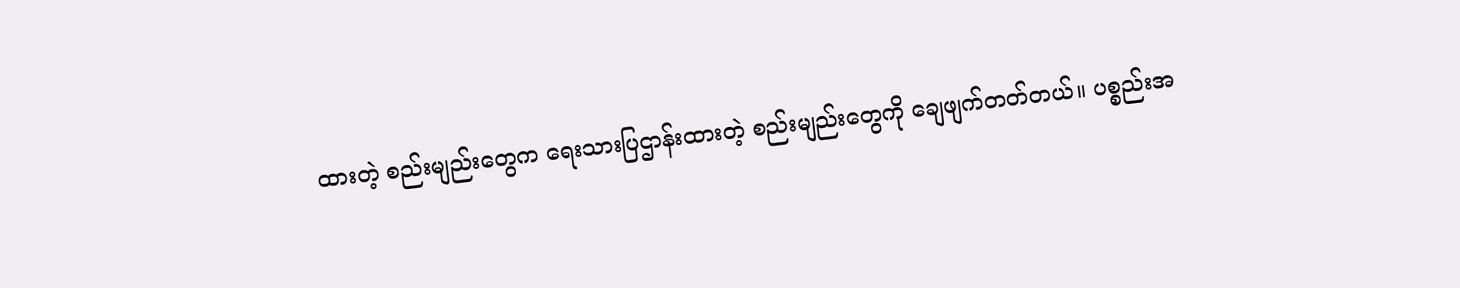ထားတဲ့ စည်းမျည်းတွေက ရေးသားပြဌာန်းထားတဲ့ စည်းမျည်းတွေကို ချေဖျက်တတ်တယ်။ ပစ္စည်းအ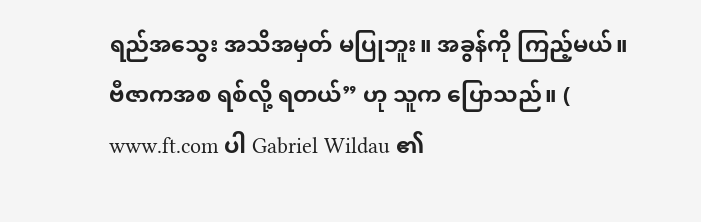ရည်အသွေး အသိအမှတ် မပြုဘူး။ အခွန်ကို ကြည့်မယ်။ ဗီဇာကအစ ရစ်လို့ ရတယ်” ဟု သူက ပြောသည်။ ( www.ft.com ပါ Gabriel Wildau ၏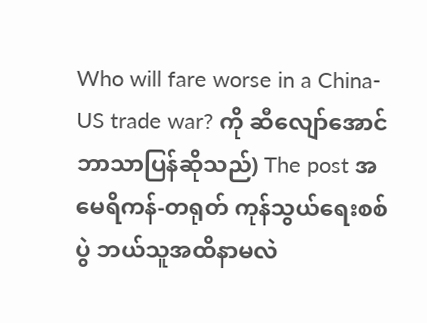Who will fare worse in a China-US trade war? ကို ဆီလျော်အောင် ဘာသာပြန်ဆိုသည်) The post အမေရိကန်-တရုတ် ကုန်သွယ်ရေးစစ်ပွဲ ဘယ်သူအထိနာမလဲ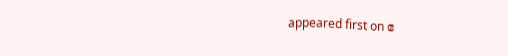appeared first on ဧ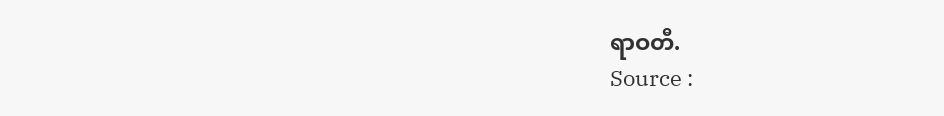ရာဝတီ.
Source :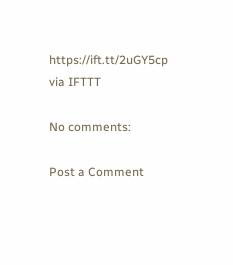https://ift.tt/2uGY5cp
via IFTTT

No comments:

Post a Comment